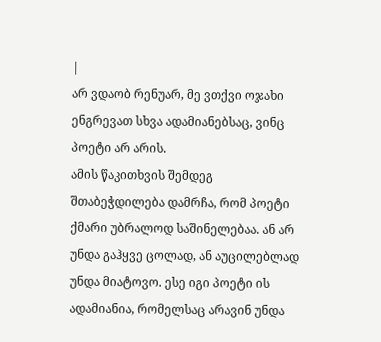|
არ ვდაობ რენუარ, მე ვთქვი ოჯახი ენგრევათ სხვა ადამიანებსაც, ვინც პოეტი არ არის.
ამის წაკითხვის შემდეგ შთაბეჭდილება დამრჩა, რომ პოეტი ქმარი უბრალოდ საშინელებაა. ან არ უნდა გაჰყვე ცოლად, ან აუცილებლად უნდა მიატოვო. ესე იგი პოეტი ის ადამიანია, რომელსაც არავინ უნდა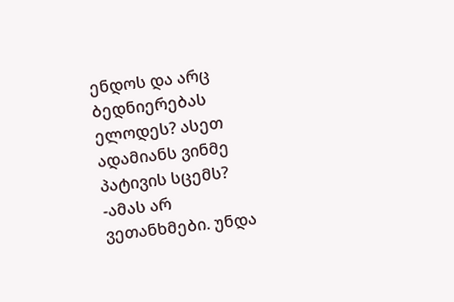ენდოს და არც ბედნიერებას ელოდეს? ასეთ ადამიანს ვინმე პატივის სცემს? -ამას არ ვეთანხმები. უნდა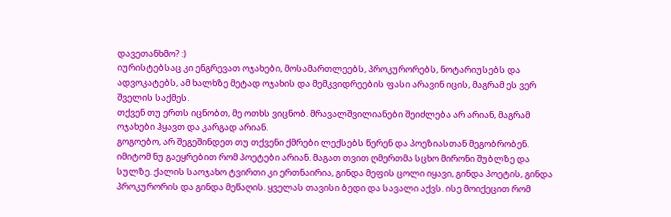დავეთანხმო? :)
იურისტებსაც კი ენგრევათ ოჯახები, მოსამართლეებს, პროკურორებს, ნოტარიუსებს და ადვოკატებს, ამ ხალხზე მეტად ოჯახის და მემკვიდრეების ფასი არავინ იცის, მაგრამ ეს ვერ შველის საქმეს.
თქვენ თუ ერთს იცნობთ, მე ოთხს ვიცნობ. მრავალშვილიანები შეიძლება არ არიან, მაგრამ ოჯახები ჰყავთ და კარგად არიან.
გოგოებო, არ შეგეშინდეთ თუ თქვენი ქმრები ლექსებს წერენ და პოეზიასთან მეგობრობენ. იმიტომ ნუ გაეყრებით რომ პოეტები არიან. მაგათ თვით ღმერთმა სცხო მირონი შუბლზე და სულზე. ქალის საოჯახო ტვირთი კი ერთნაირია, გინდა მეფის ცოლი იყავი, გინდა პოეტის, გინდა პროკურორის და გინდა მეწაღის. ყველას თავისი ბედი და სავალი აქვს. ისე მოიქეცით რომ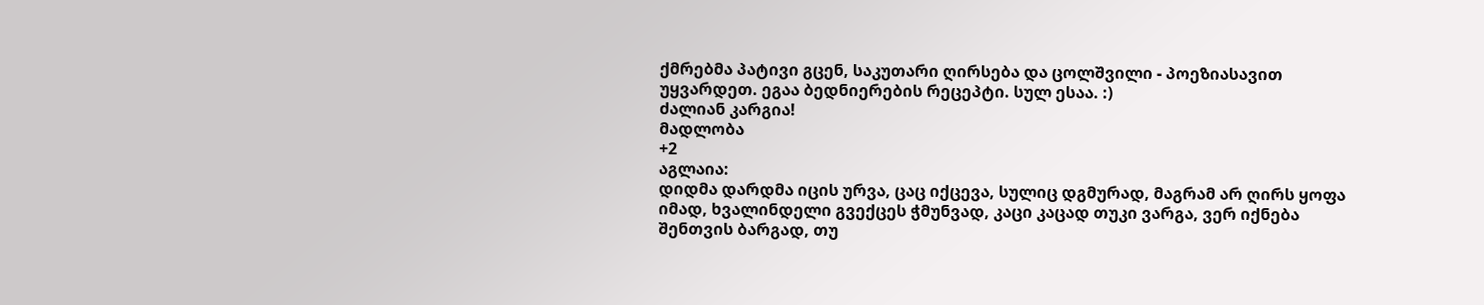ქმრებმა პატივი გცენ, საკუთარი ღირსება და ცოლშვილი - პოეზიასავით უყვარდეთ. ეგაა ბედნიერების რეცეპტი. სულ ესაა. :)
ძალიან კარგია!
მადლობა
+2
აგლაია:
დიდმა დარდმა იცის ურვა, ცაც იქცევა, სულიც დგმურად, მაგრამ არ ღირს ყოფა იმად, ხვალინდელი გვექცეს ჭმუნვად, კაცი კაცად თუკი ვარგა, ვერ იქნება შენთვის ბარგად, თუ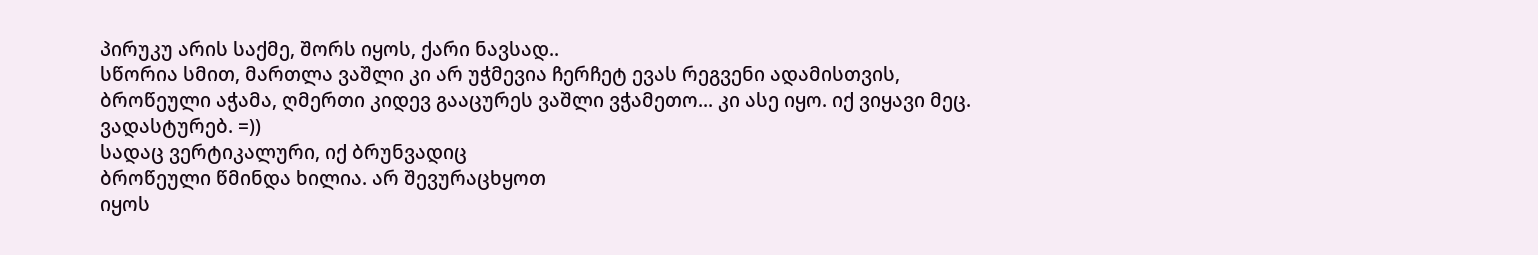პირუკუ არის საქმე, შორს იყოს, ქარი ნავსად..
სწორია სმით, მართლა ვაშლი კი არ უჭმევია ჩერჩეტ ევას რეგვენი ადამისთვის, ბროწეული აჭამა, ღმერთი კიდევ გააცურეს ვაშლი ვჭამეთო... კი ასე იყო. იქ ვიყავი მეც. ვადასტურებ. =))
სადაც ვერტიკალური, იქ ბრუნვადიც
ბროწეული წმინდა ხილია. არ შევურაცხყოთ
იყოს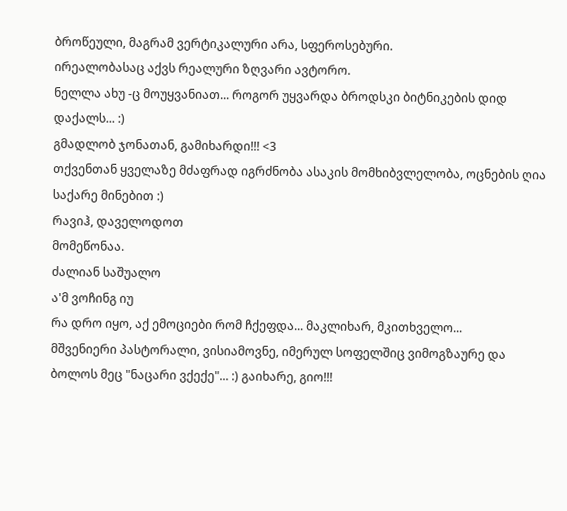ბროწეული, მაგრამ ვერტიკალური არა, სფეროსებური.
ირეალობასაც აქვს რეალური ზღვარი ავტორო.
ნელლა ახუ -ც მოუყვანიათ... როგორ უყვარდა ბროდსკი ბიტნიკების დიდ დაქალს... :)
გმადლობ ჯონათან, გამიხარდი!!! <3
თქვენთან ყველაზე მძაფრად იგრძნობა ასაკის მომხიბვლელობა, ოცნების ღია საქარე მინებით :)
რავიჰ, დაველოდოთ
მომეწონაა.
ძალიან საშუალო
ა'მ ვოჩინგ იუ
რა დრო იყო, აქ ემოციები რომ ჩქეფდა... მაკლიხარ, მკითხველო...
მშვენიერი პასტორალი, ვისიამოვნე, იმერულ სოფელშიც ვიმოგზაურე და ბოლოს მეც "ნაცარი ვქექე"... :) გაიხარე, გიო!!!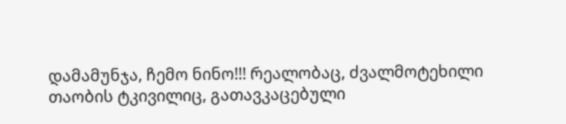დამამუნჯა, ჩემო ნინო!!! რეალობაც, ძვალმოტეხილი თაობის ტკივილიც, გათავკაცებული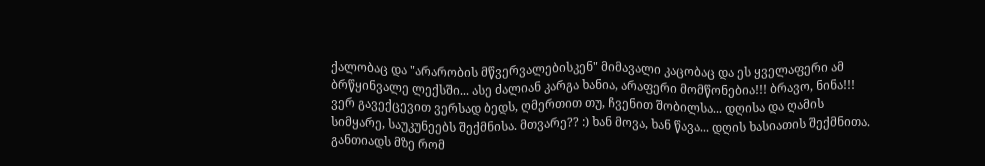ქალობაც და "არარობის მწვერვალებისკენ" მიმავალი კაცობაც და ეს ყველაფერი ამ ბრწყინვალე ლექსში... ასე ძალიან კარგა ხანია, არაფერი მომწონებია!!! ბრავო, ნინა!!!
ვერ გავექცევით ვერსად ბედს, ღმერთით თუ, ჩვენით შობილსა... დღისა და ღამის სიმყარე, საუკუნეებს შექმნისა. მთვარე?? :) ხან მოვა, ხან წავა... დღის ხასიათის შექმნითა. განთიადს მზე რომ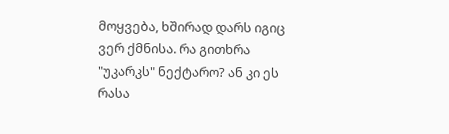მოყვება, ხშირად დარს იგიც ვერ ქმნისა. რა გითხრა "უკარკს" ნექტარო? ან კი ეს რასა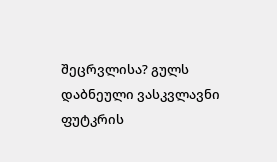შეცრვლისა? გულს დაბნეული ვასკვლავნი ფუტკრის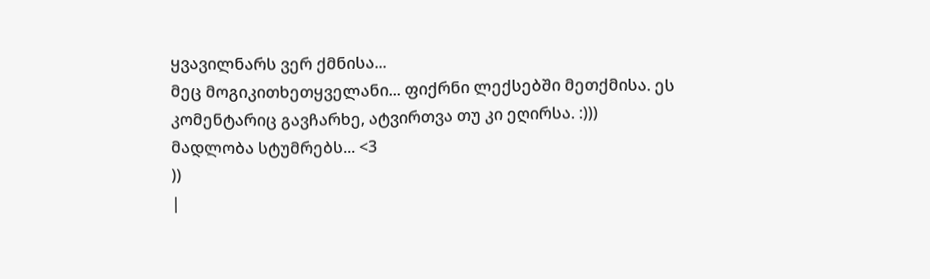ყვავილნარს ვერ ქმნისა...
მეც მოგიკითხეთყველანი... ფიქრნი ლექსებში მეთქმისა. ეს კომენტარიც გავჩარხე, ატვირთვა თუ კი ეღირსა. :)))
მადლობა სტუმრებს... <3
))
|